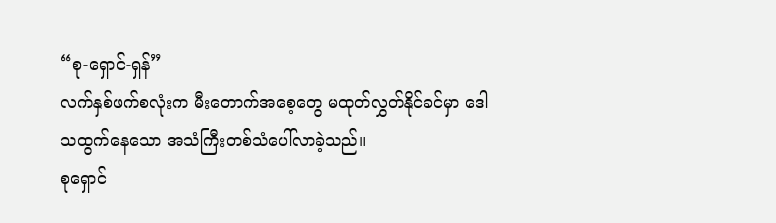“စု-ရှောင်-ရှန်”
လက်နှစ်ဖက်စလုံးက မီးတောက်အစေ့တွေ မထုတ်လွှတ်နိုင်ခင်မှာ ဒေါသထွက်နေသော အသံကြီးတစ်သံပေါ်လာခဲ့သည်။
စုရှောင်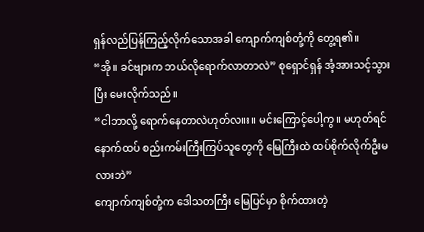ရှန်လည်ပြန်ကြည့်လိုက်သောအခါ ကျောက်ကျစ်တုံ့ကို တွေ့ရ၏။
“အို။ ခင်ဗျားက ဘယ်လိုရောက်လာတာလဲ” စုရှောင်ရှန် အံ့အားသင့်သွားပြီး မေးလိုက်သည်။
“ငါဘာလို့ ရောက်နေတာလဲဟုတ်လ။း။ မင်းကြောင့်ပေါ့ကွ။ မဟုတ်ရင် နောက်ထပ် စည်းကမ်းကြီးကြပ်သူတွေကို မြေကြီးထဲ ထပ်စိုက်လိုက်ဦးမလားဘဲ”
ကျောက်ကျစ်တုံ့က ဒေါသတကြီး မြေပြင်မှာ စိုက်ထားတဲ့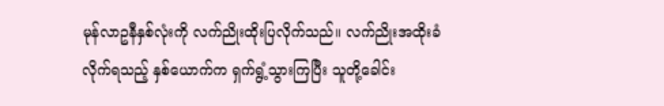မုန်လာဥနီနှစ်လုံးကို လက်ညိုးထိုးပြလိုက်သည်။ လက်ညိုးအထိုးခံလိုက်ရသည့် နှစ်ယောက်က ရှက်ရွံ့သွားကြပြီး သူတို့ခေါင်း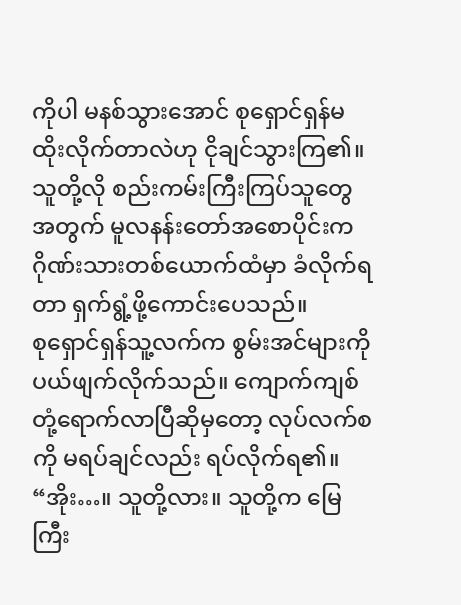ကိုပါ မနစ်သွားအောင် စုရှောင်ရှန်မထိုးလိုက်တာလဲဟု ငိုချင်သွားကြ၏။
သူတို့လို စည်းကမ်းကြီးကြပ်သူတွေအတွက် မူလနန်းတော်အစောပိုင်းက ဂိုဏ်းသားတစ်ယောက်ထံမှာ ခံလိုက်ရတာ ရှက်ရွံ့ဖို့ကောင်းပေသည်။
စုရှောင်ရှန်သူ့လက်က စွမ်းအင်များကို ပယ်ဖျက်လိုက်သည်။ ကျောက်ကျစ်တုံ့ရောက်လာပြီဆိုမှတော့ လုပ်လက်စကို မရပ်ချင်လည်း ရပ်လိုက်ရ၏။
“အိုး…။ သူတို့လား။ သူတို့က မြေကြီး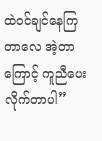ထဲ၀င်ချင်နေကြတာလေ အဲ့တာကြောင့် ကူညီပေးလိုက်တာပါ”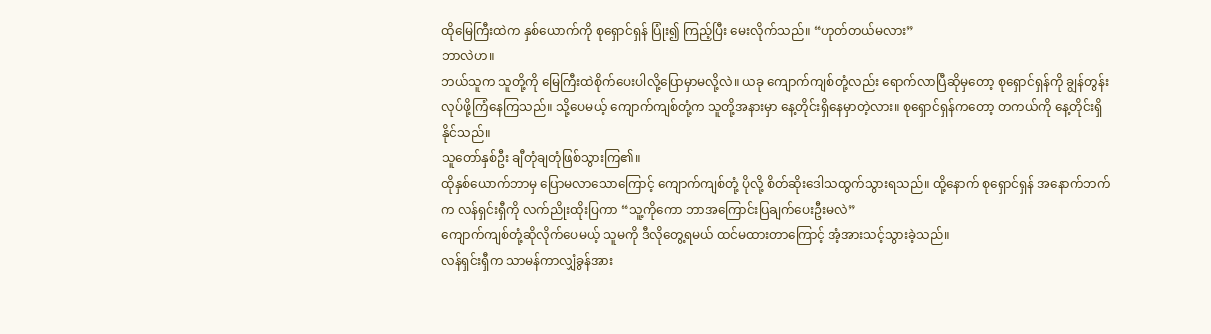ထိုမြေကြီးထဲက နှစ်ယောက်ကို စုရှောင်ရှန် ပြုံး၍ ကြည့်ပြီး မေးလိုက်သည်။ “ဟုတ်တယ်မလား”
ဘာလဲဟ။
ဘယ်သူက သူတို့ကို မြေကြီးထဲစိုက်ပေးပါလို့ပြောမှာမလို့လဲ။ ယခု ကျောက်ကျစ်တုံ့လည်း ရောက်လာပြီဆိုမှတော့ စုရှောင်ရှန်ကို ချွန်တွန်းလုပ်ဖို့ကြံနေကြသည်။ သို့ပေမယ့် ကျောက်ကျစ်တုံ့က သူတို့အနားမှာ နေ့တိုင်းရှိနေမှာတဲ့လား။ စုရှောင်ရှန်ကတော့ တကယ်ကို နေ့တိုင်းရှိနိုင်သည်။
သူတော်နှစ်ဦး ချီတုံချတုံဖြစ်သွားကြ၏။
ထိုနှစ်ယောက်ဘာမှ ပြောမလာသောကြောင့် ကျောက်ကျစ်တုံ့ ပိုလို့ စိတ်ဆိုးဒေါသထွက်သွားရသည်။ ထို့နောက် စုရှောင်ရှန် အနောက်ဘက်က လန်ရှင်းရှီကို လက်ညိုးထိုးပြကာ “သူ့ကိုကော ဘာအကြောင်းပြချက်ပေးဦးမလဲ”
ကျောက်ကျစ်တုံ့ဆိုလိုက်ပေမယ့် သူမကို ဒီလိုတွေ့ရမယ် ထင်မထားတာကြောင့် အံ့အားသင့်သွားခဲ့သည်။
လန်ရှင်းရှီက သာမန်ကာလျှံခွန်အား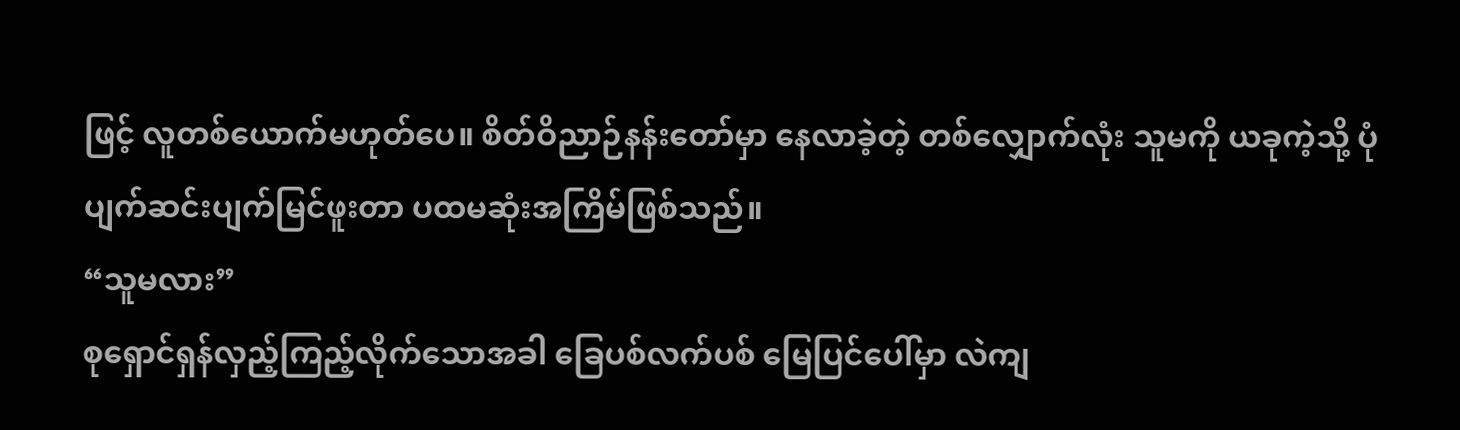ဖြင့် လူတစ်ယောက်မဟုတ်ပေ။ စိတ်ဝိညာဉ်နန်းတော်မှာ နေလာခဲ့တဲ့ တစ်လျှောက်လုံး သူမကို ယခုကဲ့သို့ ပုံပျက်ဆင်းပျက်မြင်ဖူးတာ ပထမဆုံးအကြိမ်ဖြစ်သည်။
“သူမလား”
စုရှောင်ရှန်လှည့်ကြည့်လိုက်သောအခါ ခြေပစ်လက်ပစ် မြေပြင်ပေါ်မှာ လဲကျ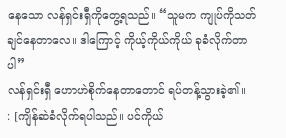နေသော လန်ရှင်းရှီကိုတွေ့ရသည်။ “သူမက ကျုပ်ကိုသတ်ချင်နေတာလေ။ ဒါကြောင့် ကိုယ့်ကိုယ်ကိုယ် ခုခံလိုက်တာပါ”
လန်ရှင်းရှီ ဟောဟဲစိုက်နေတာတောင် ရပ်တန့်သွားခဲ့၏။
: [ကျိန်ဆဲခံလိုက်ရပါသည်။ ပင်ကိုယ်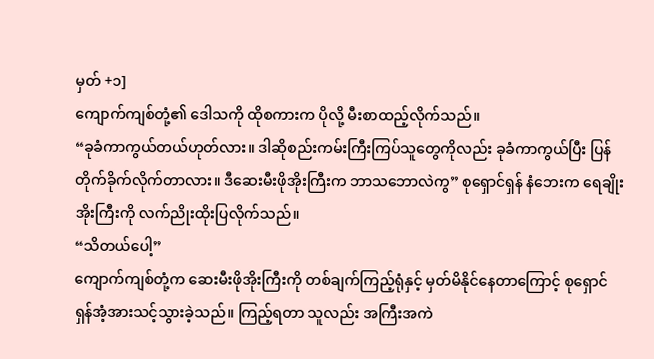မှတ် +၁]
ကျောက်ကျစ်တုံ့၏ ဒေါသကို ထိုစကားက ပိုလို့ မီးစာထည့်လိုက်သည်။
“ခုခံကာကွယ်တယ်ဟုတ်လား။ ဒါဆိုစည်းကမ်းကြီးကြပ်သူတွေကိုလည်း ခုခံကာကွယ်ပြီး ပြန်တိုက်ခိုက်လိုက်တာလား။ ဒီဆေးမီးဖိုအိုးကြီးက ဘာသဘောလဲကွ” စုရှောင်ရှန် နံဘေးက ရေချိုးအိုးကြီးကို လက်ညိုးထိုးပြလိုက်သည်။
“သိတယ်ပေါ့”
ကျောက်ကျစ်တုံ့က ဆေးမီးဖိုအိုးကြီးကို တစ်ချက်ကြည့်ရုံနှင့် မှတ်မိနိုင်နေတာကြောင့် စုရှောင်ရှန်အံ့အားသင့်သွားခဲ့သည်။ ကြည့်ရတာ သူလည်း အကြီးအကဲ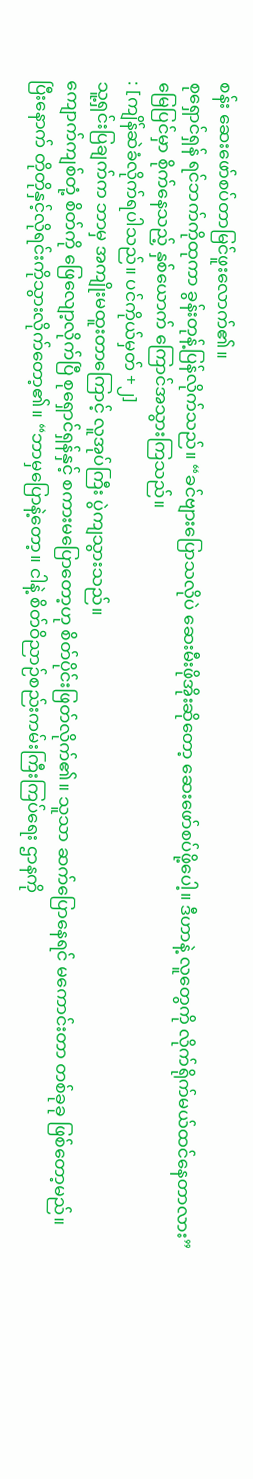စန်း ဆေးဖော်စပ်တာမြင်ဖူးလောက်၏။
စုရှောင်ရှန် ရင်ဘက်ကိုထုကာ ခွန်းတုန့်ပြန်လိုက်သည်။ “ခင်ဗျားပြောသလိုပဲ ဆေးမီးဖိုအိုးဆိုတော့ ဆေးဖော်စပ်ဖို့ပေါ့။ ဒီဟာနဲ့ လူတွေကို လိုက်ရိုက်မယ်ထင်နေတာလား”
မြေပြင်မှာ စိုက်နေသည့် နှစ်ယောက် ကြောင်အသွားကြသည်။
: [ကျိန်ဆဲခံလိုက်ရပါသည်။ ပင်ကိုယ်မှတ် +၂]
သူ့ရှင်းပြချက်က ဘာမှ အကျိုးမထူးတာကြောင့် လူအုပ်ကြီး ပွဲကျသွားသည်။
ကျောက်ကျစ်တုံ့ စိတ်ကို ဖြေလျော့လိုက်ပြီ စုရှောင်ရှန်နှင့် စကားမပြောတော့ဟု စိတ်ပိုင်းဖြတ်လိုက်၏။ သူသာ ဆက်ပြောနေရင် မကောင်းတာ တစ်ခုခု ဖြစ်တော့မည်။
ပြီးနောက် တိုတိုနှင့်လိုရင်းကိုသွားလိုက်တော့၏။ “ဘာမှပြောနဲ့တော့။ ငါနဲ့ စိတ်ဝိညာဉ်စည်းကမ်းကြီးကြပ်ရေး ဌာနကို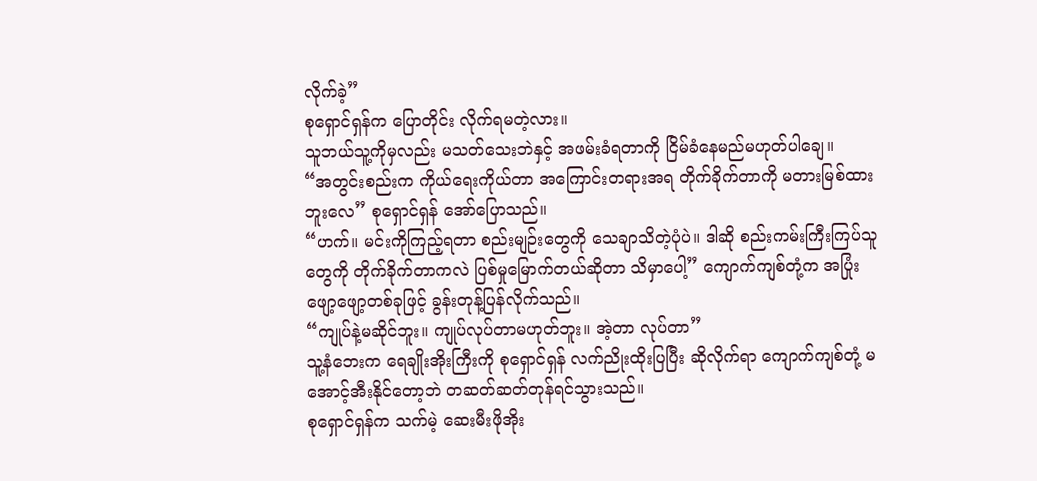လိုက်ခဲ့”
စုရှောင်ရှန်က ပြောတိုင်း လိုက်ရမတဲ့လား။
သူဘယ်သူ့ကိုမှလည်း မသတ်သေးဘဲနှင့် အဖမ်းခံရတာကို ငြိမ်ခံနေမည်မဟုတ်ပါချေ။
“အတွင်းစည်းက ကိုယ်ရေးကိုယ်တာ အကြောင်းတရားအရ တိုက်ခိုက်တာကို မတားမြစ်ထားဘူးလေ” စုရှောင်ရှန် အော်ပြောသည်။
“ဟက်။ မင်းကိုကြည့်ရတာ စည်းမျဉ်းတွေကို သေချာသိတဲ့ပုံပဲ။ ဒါဆို စည်းကမ်းကြီးကြပ်သူတွေကို တိုက်ခိုက်တာကလဲ ပြစ်မှုမြောက်တယ်ဆိုတာ သိမှာပေါ့” ကျောက်ကျစ်တုံ့က အပြုံးဖျော့ဖျော့တစ်ခုဖြင့် ခွန်းတုန့်ပြန်လိုက်သည်။
“ကျုပ်နဲ့မဆိုင်ဘူး။ ကျုပ်လုပ်တာမဟုတ်ဘူး။ အဲ့တာ လုပ်တာ”
သူ့နံဘေးက ရေချိုးအိုးကြီးကို စုရှောင်ရှန် လက်ညိုးထိုးပြပြီး ဆိုလိုက်ရာ ကျောက်ကျစ်တုံ့ မအောင့်အီးနိုင်တော့ဘဲ တဆတ်ဆတ်တုန်ရင်သွားသည်။
စုရှောင်ရှန်က သက်မဲ့ ဆေးမီးဖိုအိုး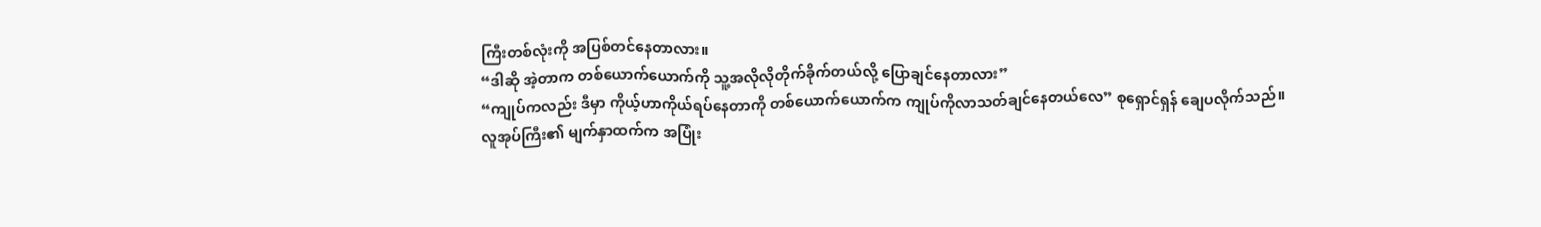ကြီးတစ်လုံးကို အပြစ်တင်နေတာလား။
“ဒါဆို အဲ့တာက တစ်ယောက်ယောက်ကို သူ့အလိုလိုတိုက်ခိုက်တယ်လို့ ပြောချင်နေတာလား”
“ကျုပ်ကလည်း ဒီမှာ ကိုယ့်ဟာကိုယ်ရပ်နေတာကို တစ်ယောက်ယောက်က ကျုပ်ကိုလာသတ်ချင်နေတယ်လေ” စုရှောင်ရှန် ချေပလိုက်သည်။
လူအုပ်ကြီး၏ မျက်နှာထက်က အပြုံး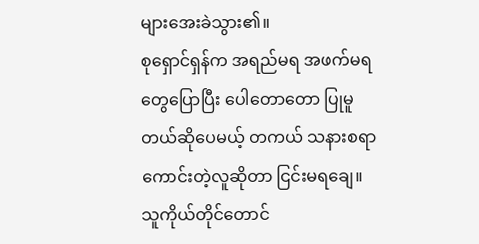များအေးခဲသွား၏။
စုရှောင်ရှန်က အရည်မရ အဖက်မရတွေပြောပြီး ပေါတောတော ပြုမူတယ်ဆိုပေမယ့် တကယ် သနားစရာကောင်းတဲ့လူဆိုတာ ငြင်းမရချေ။
သူကိုယ်တိုင်တောင်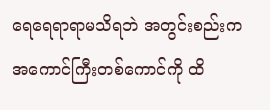ရေရေရာရာမသိရဘဲ အတွင်းစည်းက အကောင်ကြီးတစ်ကောင်ကို ထိ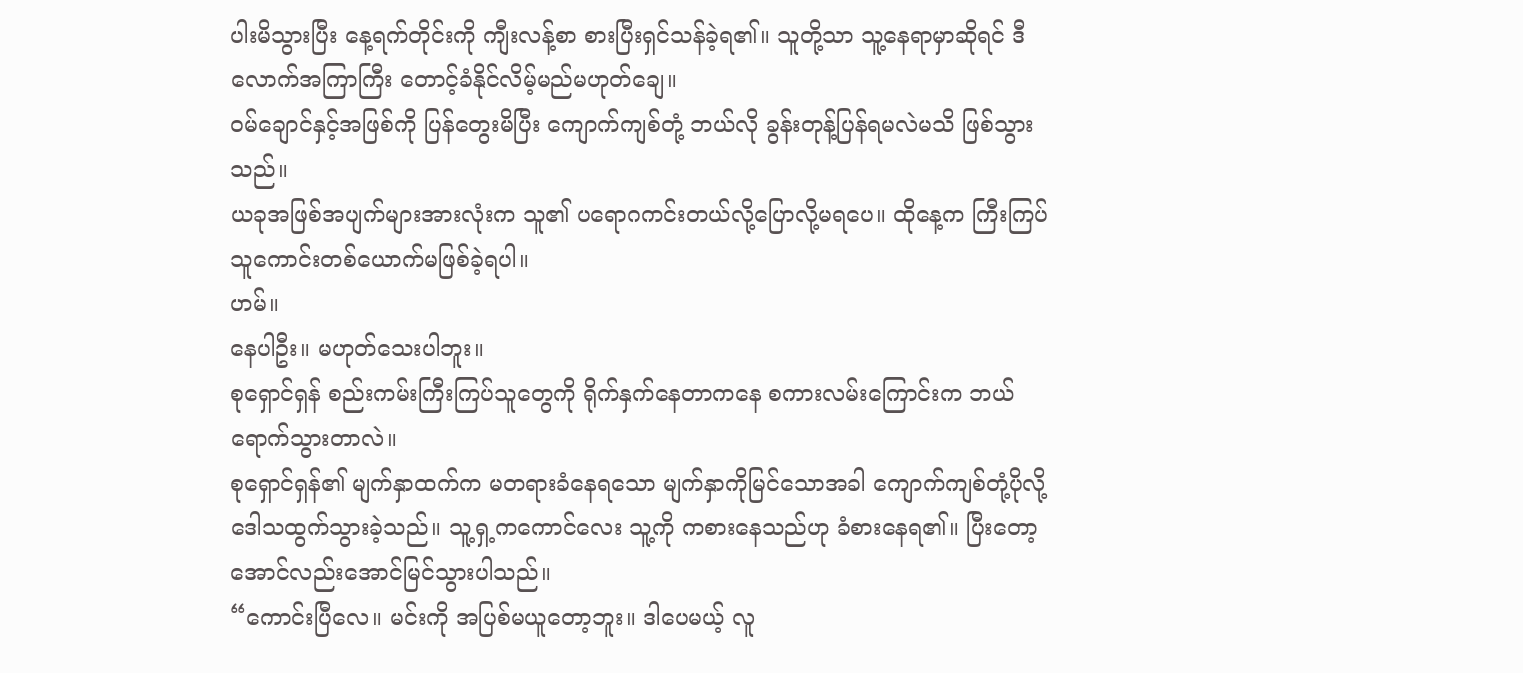ပါးမိသွားပြီး နေ့ရက်တိုင်းကို ကျီးလန့်စာ စားပြီးရှင်သန်ခဲ့ရ၏။ သူတို့သာ သူ့နေရာမှာဆိုရင် ဒီလောက်အကြာကြီး တောင့်ခံနိုင်လိမ့်မည်မဟုတ်ချေ။
၀မ်ချောင်နှင့်အဖြစ်ကို ပြန်တွေးမိပြီး ကျောက်ကျစ်တုံ့ ဘယ်လို ခွန်းတုန့်ပြန်ရမလဲမသိ ဖြစ်သွားသည်။
ယခုအဖြစ်အပျက်များအားလုံးက သူ၏ ပရောဂကင်းတယ်လို့ပြောလို့မရပေ။ ထိုနေ့က ကြီးကြပ်သူကောင်းတစ်ယောက်မဖြစ်ခဲ့ရပါ။
ဟမ်။
နေပါဦး။ မဟုတ်သေးပါဘူး။
စုရှောင်ရှန် စည်းကမ်းကြီးကြပ်သူတွေကို ရိုက်နှက်နေတာကနေ စကားလမ်းကြောင်းက ဘယ်ရောက်သွားတာလဲ။
စုရှောင်ရှန်၏ မျက်နှာထက်က မတရားခံနေရသော မျက်နှာကိုမြင်သောအခါ ကျောက်ကျစ်တုံ့ပိုလို့ ဒေါသထွက်သွားခဲ့သည်။ သူ့ရှ့ကကောင်လေး သူ့ကို ကစားနေသည်ဟု ခံစားနေရ၏။ ပြီးတော့ အောင်လည်းအောင်မြင်သွားပါသည်။
“ကောင်းပြီလေ။ မင်းကို အပြစ်မယူတော့ဘူး။ ဒါပေမယ့် လူ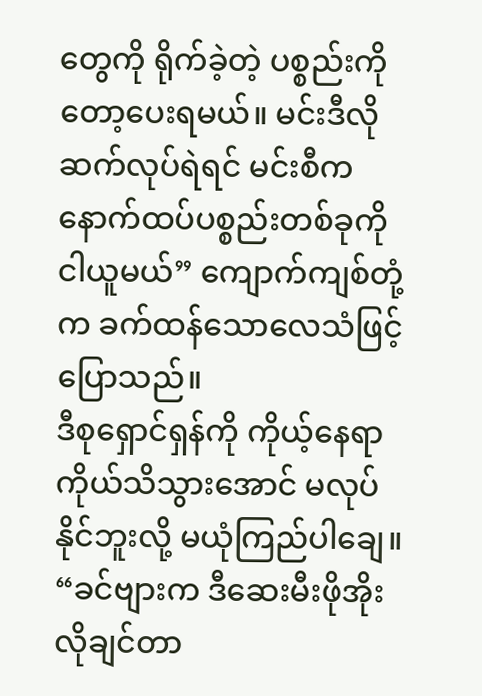တွေကို ရိုက်ခဲ့တဲ့ ပစ္စည်းကိုတော့ပေးရမယ်။ မင်းဒီလိုဆက်လုပ်ရဲရင် မင်းစီက နောက်ထပ်ပစ္စည်းတစ်ခုကို ငါယူမယ်” ကျောက်ကျစ်တုံ့က ခက်ထန်သောလေသံဖြင့်ပြောသည်။
ဒီစုရှောင်ရှန်ကို ကိုယ့်နေရာကိုယ်သိသွားအောင် မလုပ်နိုင်ဘူးလို့ မယုံကြည်ပါချေ။
“ခင်ဗျားက ဒီဆေးမီးဖိုအိုးလိုချင်တာ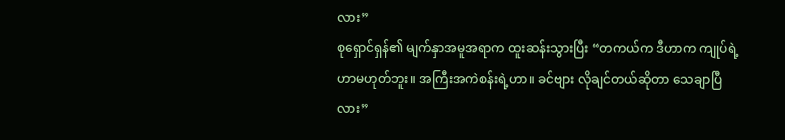လား”
စုရှောင်ရှန်၏ မျက်နှာအမူအရာက ထူးဆန်းသွားပြီး “တကယ်က ဒီဟာက ကျုပ်ရဲ့ဟာမဟုတ်ဘူး။ အကြီးအကဲစန်းရဲ့ဟာ။ ခင်ဗျား လိုချင်တယ်ဆိုတာ သေချာပြီလား”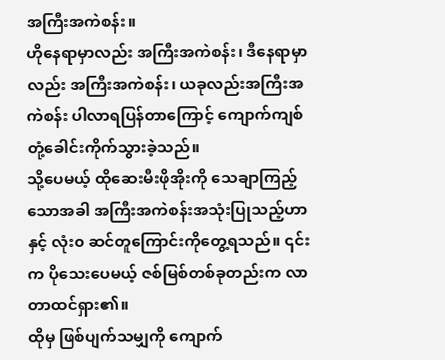အကြီးအကဲစန်း။
ဟိုနေရာမှာလည်း အကြီးအကဲစန်း၊ ဒီနေရာမှာလည်း အကြီးအကဲစန်း၊ ယခုလည်းအကြီးအကဲစန်း ပါလာရပြန်တာကြောင့် ကျောက်ကျစ်တုံ့ခေါင်းကိုက်သွားခဲ့သည်။
သို့ပေမယ့် ထိုဆေးမီးဖိုအိုးကို သေချာကြည့်သောအခါ အကြီးအကဲစန်းအသုံးပြုသည့်ဟာနှင့် လုံး၀ ဆင်တူကြောင်းကိုတွေ့ရသည်။ ၎င်းက ပိုသေးပေမယ့် ဇစ်မြစ်တစ်ခုတည်းက လာတာထင်ရှား၏။
ထိုမှ ဖြစ်ပျက်သမျှကို ကျောက်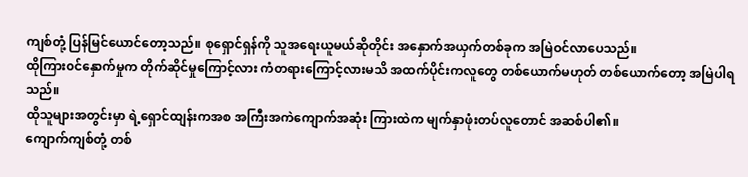ကျစ်တုံ့ ပြန်မြင်ယောင်တော့သည်။ စုရှောင်ရှန်ကို သူအရေးယူမယ်ဆိုတိုင်း အနှောက်အယှက်တစ်ခုက အမြဲဝင်လာပေသည်။
ထိုကြား၀င်နှောက်မှုက တိုက်ဆိုင်မှုကြောင့်လား ကံတရားကြောင့်လားမသိ အထက်ပိုင်းကလူတွေ တစ်ယောက်မဟုတ် တစ်ယောက်တော့ အမြဲပါရသည်။
ထိုသူများအတွင်းမှာ ရဲ့ရှောင်ထျန်းကအစ အကြီးအကဲကျောက်အဆုံး ကြားထဲက မျက်နှာဖုံးတပ်လူတောင် အဆစ်ပါ၏။
ကျောက်ကျစ်တုံ့ တစ်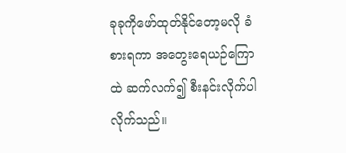ခုခုကိုဖော်ထုတ်နိုင်တော့မလို ခံစားရကာ အတွေးရေယဉ်ကြောထဲ ဆက်လက်၍ စီးနင်းလိုက်ပါလိုက်သည်။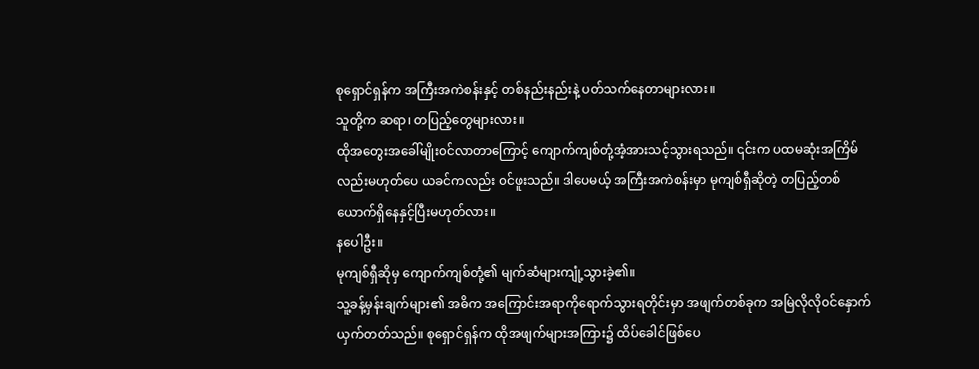စုရှောင်ရှန်က အကြီးအကဲစန်းနှင့် တစ်နည်းနည်းနဲ့ ပတ်သက်နေတာများလား။
သူတို့က ဆရာ၊ တပြည့်တွေများလား။
ထိုအတွေးအခေါ်မျိုး၀င်လာတာကြောင့် ကျောက်ကျစ်တုံ့အံ့အားသင့်သွားရသည်။ ၎င်းက ပထမဆုံးအကြိမ်လည်းမဟုတ်ပေ ယခင်ကလည်း ၀င်ဖူးသည်။ ဒါပေမယ့် အကြီးအကဲစန်းမှာ မုကျစ်ရှီဆိုတဲ့ တပြည့်တစ်ယောက်ရှိနေနှင့်ပြီးမဟုတ်လား။
နပေါဦး။
မုကျစ်ရှီဆိုမှ ကျောက်ကျစ်တုံ့၏ မျက်ဆံများကျုံ့သွားခဲ့၏။
သူ့ခန့်မှန်းချက်များ၏ အဓိက အကြောင်းအရာကိုရောက်သွားရတိုင်းမှာ အဖျက်တစ်ခုက အမြဲလိုလို၀င်နှောက်ယှက်တတ်သည်။ စုရှောင်ရှန်က ထိုအဖျက်များအကြား၌ ထိပ်ခေါင်ဖြစ်ပေ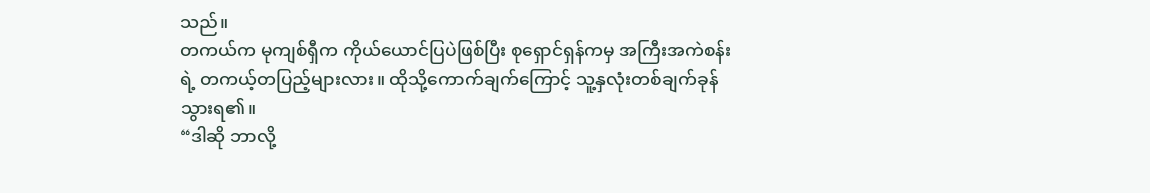သည်။
တကယ်က မုကျစ်ရှီက ကိုယ်ယောင်ပြပဲဖြစ်ပြီး စုရှောင်ရှန်ကမှ အကြီးအကဲစန်းရဲ့ တကယ့်တပြည့်များလား။ ထိုသို့ကောက်ချက်ကြောင့် သူ့နှလုံးတစ်ချက်ခုန်သွားရ၏။
“ဒါဆို ဘာလို့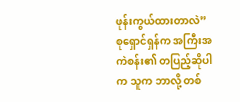ဖုန်းကွယ်ထားတာလဲ”
စုရှောင်ရှန်က အကြီးအကဲစန်း၏ တပြည့်ဆိုပါက သူက ဘာလို့ တစ်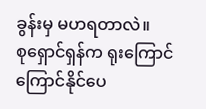ခွန်းမှ မဟရတာလဲ။
စုရှောင်ရှန်က ရုးကြောင်ကြောင်နိုင်ပေ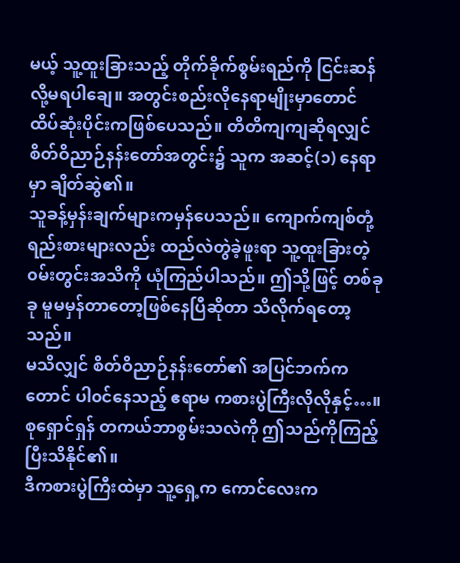မယ့် သူ့ထူးခြားသည့် တိုက်ခိုက်စွမ်းရည်ကို ငြင်းဆန်လို့မရပါချေ။ အတွင်းစည်းလိုနေရာမျိုးမှာတောင် ထိပ်ဆုံးပိုင်းကဖြစ်ပေသည်။ တိတိကျကျဆိုရလျှင် စိတ်ဝိညာဉ်နန်းတော်အတွင်း၌ သူက အဆင့်(၁) နေရာမှာ ချိတ်ဆွဲ၏။
သူခန့်မှန်းချက်များကမှန်ပေသည်။ ကျောက်ကျစ်တုံ့ ရည်းစားများလည်း ထည်လဲတွဲခဲ့ဖူးရာ သူ့ထူးခြားတဲ့ ၀မ်းတွင်းအသိကို ယုံကြည်ပါသည်။ ဤသို့ဖြင့် တစ်ခုခု မူမမှန်တာတော့ဖြစ်နေပြီဆိုတာ သိလိုက်ရတော့သည်။
မသိလျှင် စိတ်ဝိညာဉ်နန်းတော်၏ အပြင်ဘက်ကတောင် ပါ၀င်နေသည့် ဧရာမ ကစားပွဲကြီးလိုလိုနှင့်…။ စုရှောင်ရှန် တကယ်ဘာစွမ်းသလဲကို ဤသည်ကိုကြည့်ပြီးသိနိုင်၏။
ဒီကစားပွဲကြီးထဲမှာ သူ့ရှေ့က ကောင်လေးက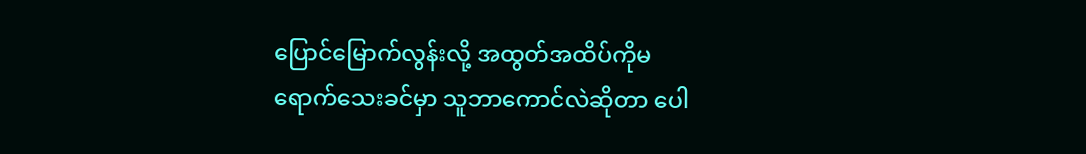ပြောင်မြောက်လွန်းလို့ အထွတ်အထိပ်ကိုမရောက်သေးခင်မှာ သူဘာကောင်လဲဆိုတာ ပေါ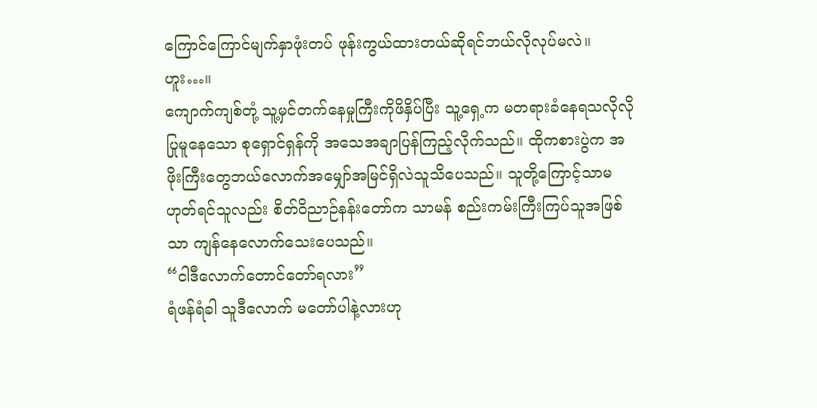ကြောင်ကြောင်မျက်နှာဖုံးတပ် ဖုန်းကွယ်ထားတယ်ဆိုရင်ဘယ်လိုလုပ်မလဲ။
ဟူး…။
ကျောက်ကျစ်တုံ့ သူ့မှင်တက်နေမှုကြီးကိုဖိနှိပ်ပြီး သူ့ရှေ့က မတရားခံနေရသလိုလို ပြုမူနေသော စုရှောင်ရှန်ကို အသေအချာပြန်ကြည့်လိုက်သည်။ ထိုကစားပွဲက အဖိုးကြီးတွေဘယ်လောက်အမျှော်အမြင်ရှိလဲသူသိပေသည်။ သူတို့ကြောင့်သာမဟုတ်ရင်သူလည်း စိတ်ဝိညာဉ်နန်းတော်က သာမန် စည်းကမ်းကြီးကြပ်သူအဖြစ်သာ ကျန်နေလောက်သေးပေသည်။
“ငါဒီလောက်တောင်တော်ရလား”
ရံဖန်ရံခါ သူဒီလောက် မတော်ပါနဲ့လားဟု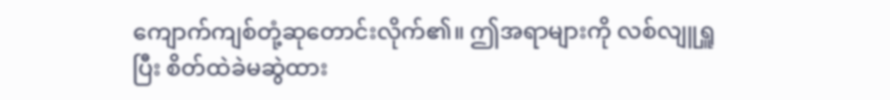ကျောက်ကျစ်တုံ့ဆုတောင်းလိုက်၏။ ဤအရာများကို လစ်လျူရှူပြီး စိတ်ထဲခဲမဆွဲထား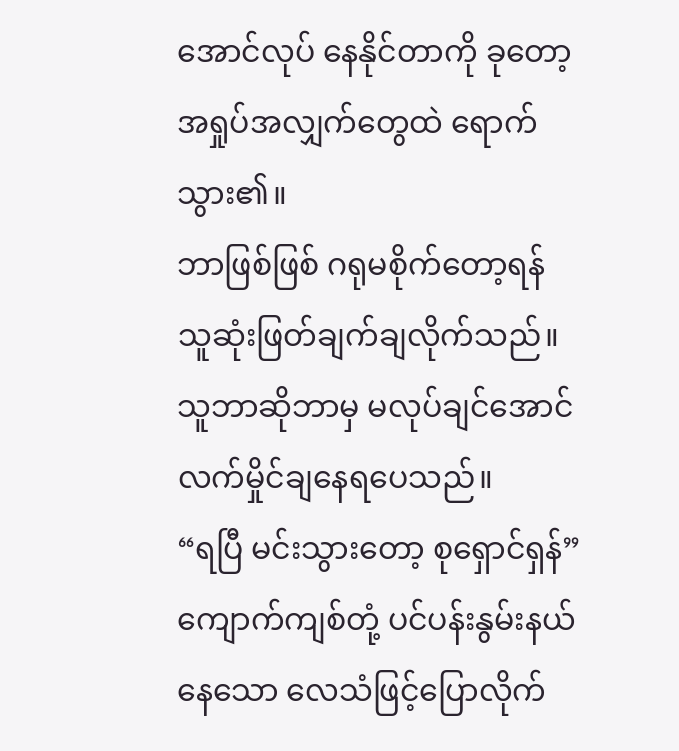အောင်လုပ် နေနိုင်တာကို ခုတော့ အရှုပ်အလျှက်တွေထဲ ရောက်သွား၏။
ဘာဖြစ်ဖြစ် ဂရုမစိုက်တော့ရန် သူဆုံးဖြတ်ချက်ချလိုက်သည်။ သူဘာဆိုဘာမှ မလုပ်ချင်အောင် လက်မှိုင်ချနေရပေသည်။
“ရပြီ မင်းသွားတော့ စုရှောင်ရှန်” ကျောက်ကျစ်တုံ့ ပင်ပန်းနွမ်းနယ်နေသော လေသံဖြင့်ပြောလိုက်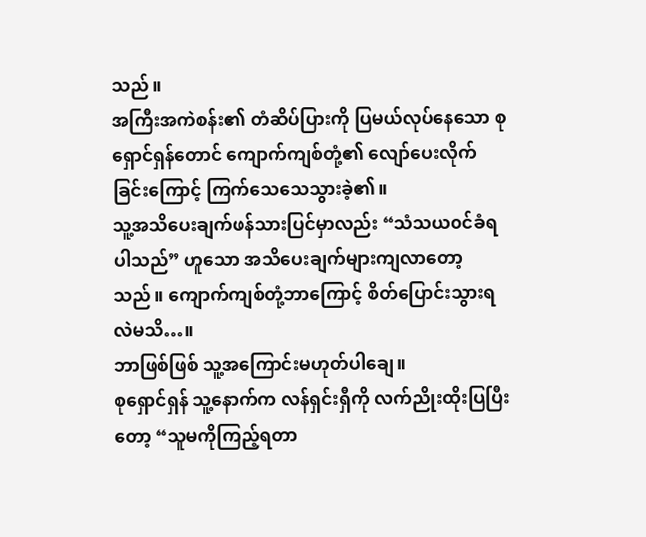သည်။
အကြီးအကဲစန်း၏ တံဆိပ်ပြားကို ပြမယ်လုပ်နေသော စုရှောင်ရှန်တောင် ကျောက်ကျစ်တုံ့၏ လျော်ပေးလိုက်ခြင်းကြောင့် ကြက်သေသေသွားခဲ့၏။
သူ့အသိပေးချက်ဖန်သားပြင်မှာလည်း “သံသယ၀င်ခံရပါသည်” ဟူသော အသိပေးချက်များကျလာတော့သည်။ ကျောက်ကျစ်တုံ့ဘာကြောင့် စိတ်ပြောင်းသွားရလဲမသိ…။
ဘာဖြစ်ဖြစ် သူ့အကြောင်းမဟုတ်ပါချေ။
စုရှောင်ရှန် သူ့နောက်က လန်ရှင်းရှီကို လက်ညိုးထိုးပြပြီးတော့ “သူမကိုကြည့်ရတာ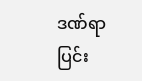ဒဏ်ရာပြင်း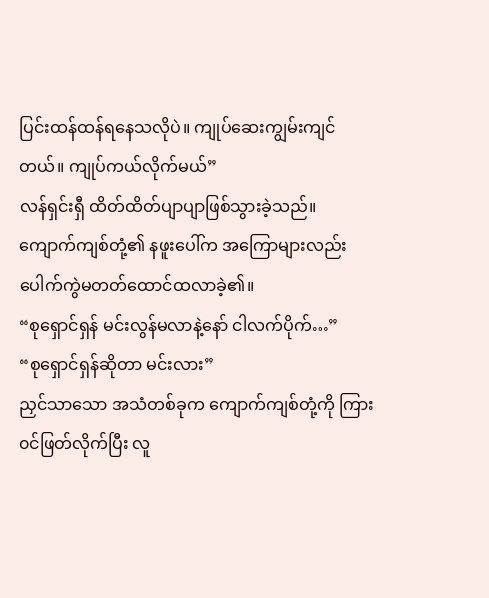ပြင်းထန်ထန်ရနေသလိုပဲ။ ကျုပ်ဆေးကျွမ်းကျင်တယ်။ ကျုပ်ကယ်လိုက်မယ်”
လန်ရှင်းရှီ ထိတ်ထိတ်ပျာပျာဖြစ်သွားခဲ့သည်။
ကျောက်ကျစ်တုံ့၏ နဖူးပေါ်က အကြောများလည်း ပေါက်ကွဲမတတ်ထောင်ထလာခဲ့၏။
“စုရှောင်ရှန် မင်းလွန်မလာနဲ့နော် ငါလက်ပိုက်…”
“စုရှောင်ရှန်ဆိုတာ မင်းလား”
ညှင်သာသော အသံတစ်ခုက ကျောက်ကျစ်တုံ့ကို ကြား၀င်ဖြတ်လိုက်ပြီး လူ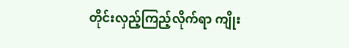တိုင်းလှည့်ကြည့်လိုက်ရာ ကျိုး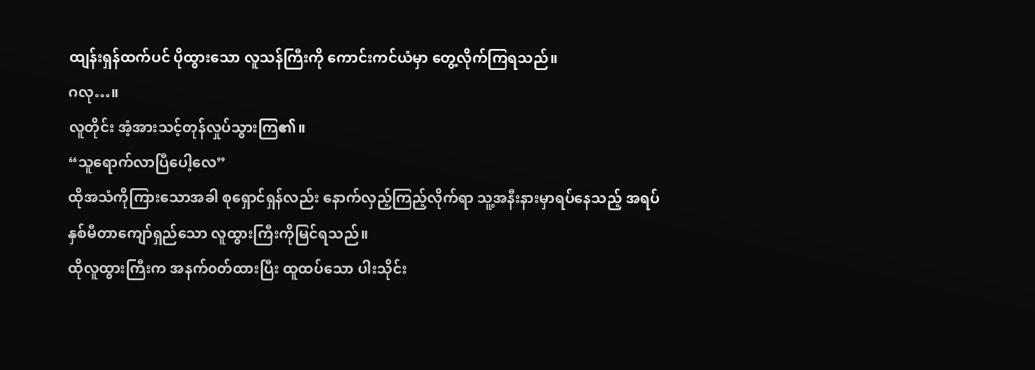ထျန်းရှန်ထက်ပင် ပိုထွားသော လူသန်ကြီးကို ကောင်းကင်ယံမှာ တွေ့လိုက်ကြရသည်။
ဂလု…။
လူတိုင်း အံ့အားသင့်တုန်လှုပ်သွားကြ၏။
“သူရောက်လာပြီပေါ့လေ”
ထိုအသံကိုကြားသောအခါ စုရှောင်ရှန်လည်း နောက်လှည့်ကြည့်လိုက်ရာ သူ့အနီးနားမှာရပ်နေသည့် အရပ် နှစ်မီတာကျော်ရှည်သော လူထွားကြီးကိုမြင်ရသည်။
ထိုလူထွားကြီးက အနက်၀တ်ထားပြီး ထူထပ်သော ပါးသိုင်း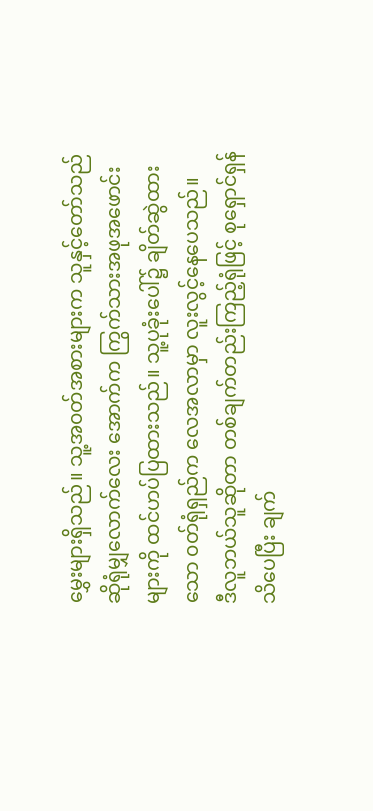မွှေးများရှိသည်။ သူ့အ၀တ်အစားများက သူနှင့်တော်သည်ဆိုရုံမျှလောက်လေး အောက်က ကြွက်သားအဖုအဖောင်းများကို ထင်ဟပ်ပြထားသည်။ သူ့ပုခုံးပေါ်၌ ချိတ်ဆွဲထားသော ၀တ်ရုံရှည်က လေအလာမှာ လူးလွင့်နေပေသည်။
ဒီလူဘယ်သူဆိုတာ တစ်ချက်တည်းကြည့်ရုံဖြင့် စုရှောင်ရှန်သိပေပြီး ချက်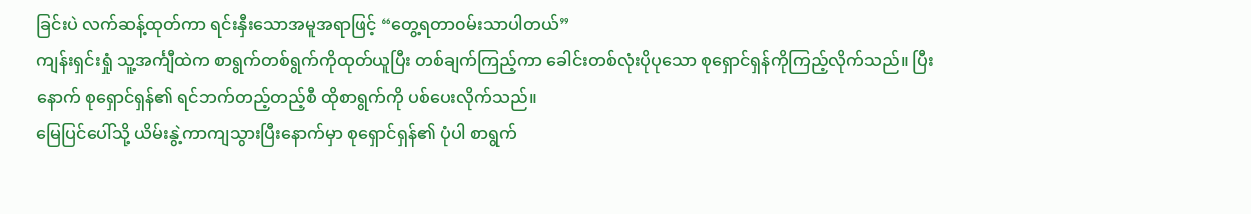ခြင်းပဲ လက်ဆန့်ထုတ်ကာ ရင်းနှီးသောအမူအရာဖြင့် “တွေ့ရတာ၀မ်းသာပါတယ်”
ကျန်းရှင်းရှုံ သူ့အင်္ကျီထဲက စာရွက်တစ်ရွက်ကိုထုတ်ယူပြီး တစ်ချက်ကြည့်ကာ ခေါင်းတစ်လုံးပိုပုသော စုရှောင်ရှန်ကိုကြည့်လိုက်သည်။ ပြီးနောက် စုရှောင်ရှန်၏ ရင်ဘက်တည့်တည့်စီ ထိုစာရွက်ကို ပစ်ပေးလိုက်သည်။
မြေပြင်ပေါ်သို့ ယိမ်းနွဲ့ကာကျသွားပြီးနောက်မှာ စုရှောင်ရှန်၏ ပုံပါ စာရွက်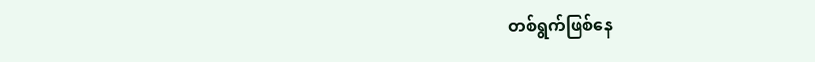တစ်ရွက်ဖြစ်နေ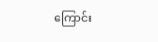ကြောင်း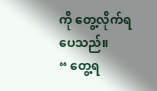ကို တွေ့လိုက်ရပေသည်။
“ တွေ့ရ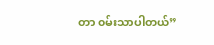တာ ၀မ်းသာပါတယ်”